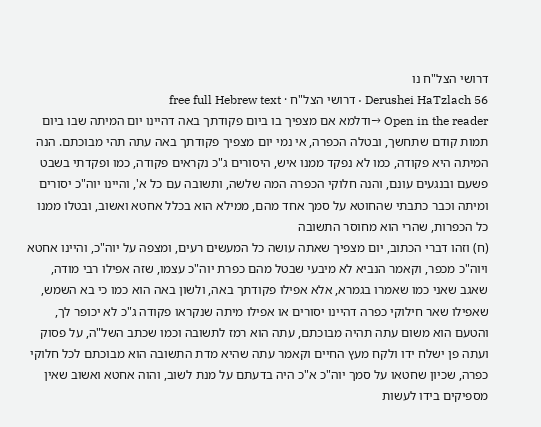דרושי הצל"ח נו
Derushei HaTzlach 56 · דרושי הצל"ח · free full Hebrew text
Open in the reader →ודלמא אם מצפיך בו ביום פקודתך באה דהיינו יום המיתה שבו ביום תמות קודם שתחשך, ובטלה הכפרה, אי נמי יום מצפיך פקודתך באה עתה תהי מבוכתם. הנה המיתה היא פקודה, כמו לא נפקד ממנו איש, היסורים ג"כ נקראים פקודה, כמו ופקדתי בשבט פשעם ובנגעים עונם, והנה חלוקי הכפרה המה שלשה, ותשובה עם כל א', והיינו יוה"כ יסורים ומיתה וכבר כתבתי שהחוטא על סמך אחד מהם, ממילא הוא בכלל אחטא ואשוב, ובטלו ממנו כל הכפרות, שהרי הוא מחוסר התשובה
(ח) וזהו דברי הכתוב, יום מצפיך שאתה עושה כל המעשים רעים, ומצפה על יוה"כ, והיינו אחטא ויוה"כ מכפר, וקאמר הנביא לא מיבעי שבטל מהם כפרת יוה"כ עצמו, שזה אפילו רבי מודה, שאגב שאני כמו שאמרו בגמרא, אלא אפילו פקודתך באה, ולשון באה הוא כמו כי בא השמש, שאפילו שאר חילוקי כפרה דהיינו יסורים או אפילו מיתה שנקראו פקודה ג"כ לא יכופר לך, והטעם הוא משום עתה תהיה מבוכתם, עתה הוא רמז לתשובה וכמו שכתב השל"ה, על פסוק ועתה פן ישלח ידו ולקח מעץ החיים וקאמר עתה שהיא מדת התשובה הוא מבוכתם לכל חלוקי כפרה, שכיון שחטאו על סמך יוה"כ א"כ היה בדעתם על מנת לשוב, והוה אחטא ואשוב שאין מספיקים בידו לעשות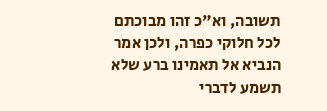תשובה, וא"כ זהו מבוכתם לכל חלוקי כפרה, ולכן אמר הנביא אל תאמינו ברע שלא תשמע לדברי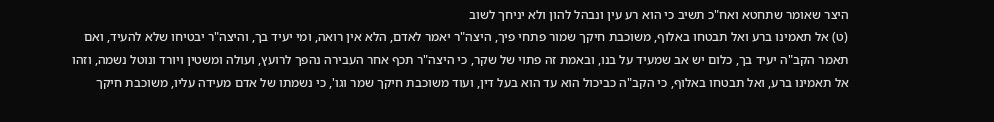היצר שאומר שתחטא ואח"כ תשיב כי הוא רע עין ונבהל להון ולא יניחך לשוב
(ט) אל תאמינו ברע ואל תבטחו באלוף, משוכבת חיקך שמור פתחי פיך, היצה"ר יאמר לאדם, הלא אין רואה, ומי יעיד בך, והיצה"ר יבטיחו שלא להעיד, ואם תאמר הקב"ה יעיד בך, כלום יש אב שמעיד על בנו, ובאמת זה פתוי של שקר, כי היצה"ר תכף אחר העבירה נהפך לרועץ, ועולה ומשטין ויורד ונוטל נשמה, וזהו אל תאמינו ברע, ואל תבטחו באלוף, כי הקב"ה כביכול הוא עד הוא בעל דין, ועוד משוכבת חיקך שמר וגו', כי נשמתו של אדם מעידה עליו, משוכבת חיקך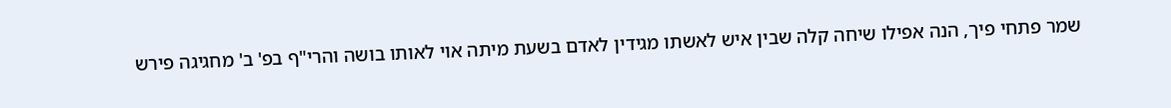שמר פתחי פיך, הנה אפילו שיחה קלה שבין איש לאשתו מגידין לאדם בשעת מיתה אוי לאותו בושה והרי"ף בפ' ב' מחגיגה פירש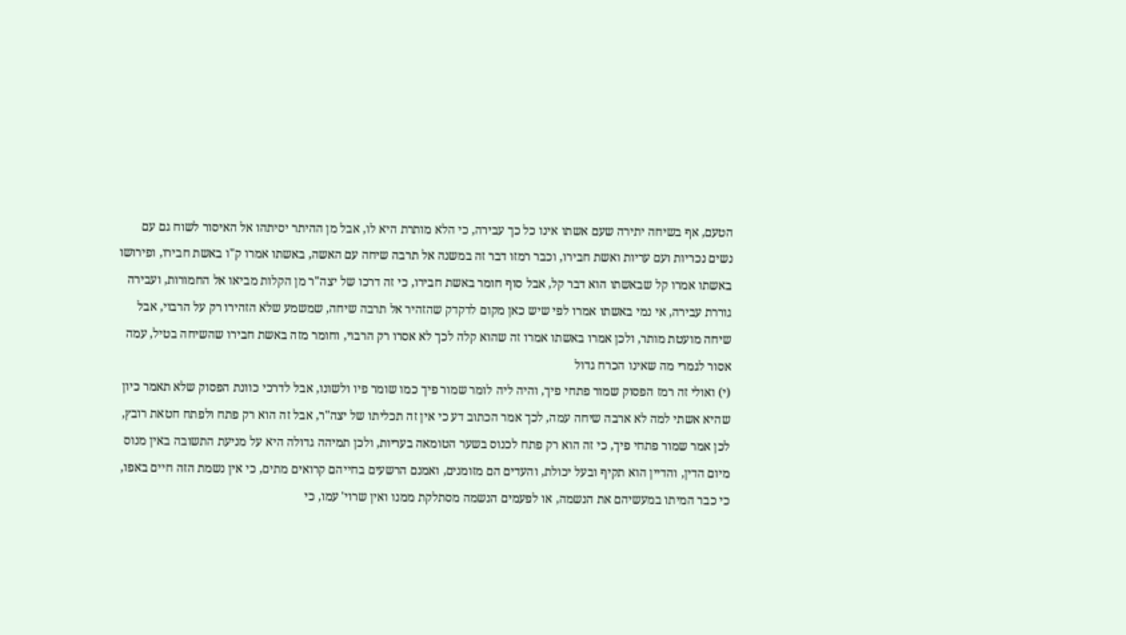הטעם, אף בשיחה יתירה שעם אשתו אינו כל כך עבירה, כי הלא מותרת היא לו, אבל מן ההיתר יסיתהו אל האיסור לשוח גם עם נשים נכריות ועם עריות ואשת חבירו, וכבר רמזו דבר זה במשנה אל תרבה שיחה עם האשה, באשתו אמרו ק"ו באשת חבירו, ופירושו באשתו אמרו קל שבאשתו הוא דבר קל, אבל סוף חומר באשת חבירו, כי זה דרכו של יצה"ר מן הקלות מביאו אל החמורות, ועבירה גוררת עבירה, אי נמי באשתו אמרו לפי שיש כאן מקום לדקדק שהזהיר אל תרבה שיחה, שמשמע שלא הזהירו רק על הרבוי, אבל שיחה מועטת מותר, ולכן אמרו באשתו אמרו זה שהוא קלה לכך לא אסרו רק הרבוי, וחומר מזה באשת חבירו שהשיחה בטיל, עמה אסור לגמרי מה שאינו הכרח גדול
(י) ואולי זה רמז הפסוק שמור פתחי פיך, והיה ליה לומר שמור פיך כמו שומר פיו ולשונו, אבל לדרכי כוונת הפסוק שלא תאמר כיון שהיא אשתי למה לא ארבה שיחה עמה, לכך אמר הכתוב דע כי אין זה תכליתו של יצה"ר, אבל זה הוא רק פתח ולפתח חטאת רובץ, לכן אמר שמור פתחי פיך, כי זה הוא רק פתח לכנוס בשער הטומאה בעריות, ולכן תמיהה גדולה היא על מניעת התשובה באין מנוס מיום הדין, והדיין הוא תקיף ובעל יכולת, והעדים הם מזומנים, ואמנם הרשעים בחייהם קרואים מתים, כי אין נשמת הזה חיים באפו, כי כבר המיתו במעשיהם את הנשמה, או לפעמים הנשמה מסתלקת ממנו ואין שרוי' עמו, כי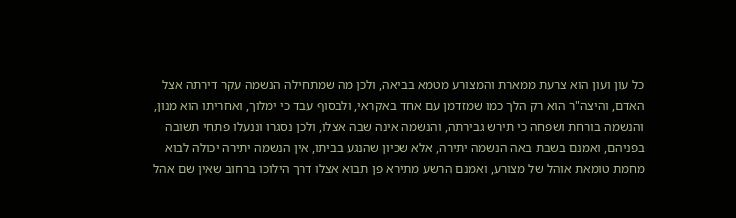כל עון ועון הוא צרעת ממארת והמצורע מטמא בביאה, ולכן מה שמתחילה הנשמה עקר דירתה אצל האדם, והיצה"ר הוא רק הלך כמו שמזדמן עם אחד באקראי, ולבסוף עבד כי ימלוך, ואחריתו הוא מנון, והנשמה בורחת ושפחה כי תירש גבירתה, והנשמה אינה שבה אצלו, ולכן נסגרו וננעלו פתחי תשובה בפניהם, ואמנם בשבת באה הנשמה יתירה, אלא שכיון שהנגע בביתו, אין הנשמה יתירה יכולה לבוא מחמת טומאת אוהל של מצורע, ואמנם הרשע מתירא פן תבוא אצלו דרך הילוכו ברחוב שאין שם אהל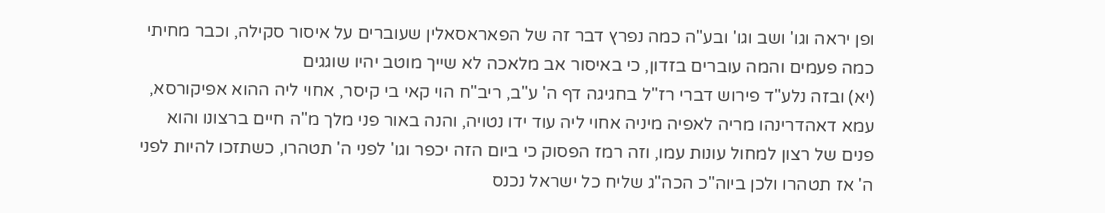ופן יראה וגו' ושב וגו' ובע"ה כמה נפרץ דבר זה של הפאראסאלין שעוברים על איסור סקילה, וכבר מחיתי כמה פעמים והמה עוברים בזדון, כי באיסור אב מלאכה לא שייך מוטב יהיו שוגגים
(יא) ובזה נלע"ד פירוש דברי רז"ל בחגיגה דף ה' ע"ב, ריב"ח הוי קאי בי קיסר, אחוי ליה ההוא אפיקורסא, עמא דאהדרינהו מריה לאפיה מיניה אחוי ליה עוד ידו נטויה, והנה באור פני מלך מ"ה חיים ברצונו והוא פנים של רצון למחול עונות עמו, וזה רמז הפסוק כי ביום הזה יכפר וגו' לפני ה' תטהרו, כשתזכו להיות לפני ה' אז תטהרו ולכן ביוה"כ הכה"ג שליח כל ישראל נכנס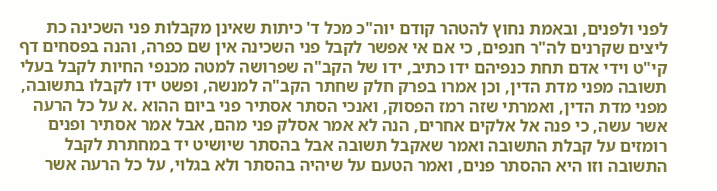לפני ולפנים, ובאמת נחוץ להטהר קודם יוה"כ מכל ד' כיתות שאינן מקבלות פני השכינה כת ליצים שקרנים לה"ר חנפים, כי אם אי אפשר לקבל פני השכינה אין שם כפרה, והנה בפסחים דף קי"ט וידי אדם תחת כנפיהם ידו כתיב, ידו של הקב"ה שפרושה למטה מכנפי החיות לקבל בעלי תשובה מפני מדת הדין, וכן אמרו בפרק חלק שחתר הקב"ה למנשה, ופשט ידו לקבלו בתשובה, מפני מדת הדין, ואמרתי שזה רמז הפסוק, ואנכי הסתר אסתיר פני ביום ההוא .א על כל הרעה אשר עשה, כי פנה אל אלקים אחרים, הנה לא אמר אסלק פני מהם, אבל אמר אסתיר ופנים רומזים על קבלת התשובה ואמר שאקבל תשובה אבל בהסתר שיושיט יד במחתרת לקבל התשובה וזו היא ההסתר פנים, ואמר הטעם על שיהיה בהסתר ולא בגלוי, על כל הרעה אשר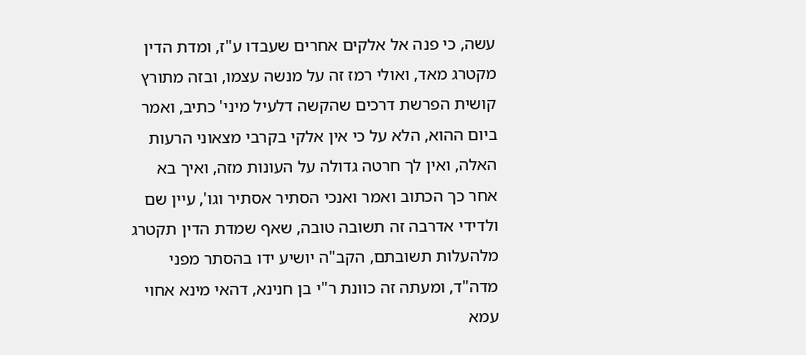עשה, כי פנה אל אלקים אחרים שעבדו ע"ז, ומדת הדין מקטרג מאד, ואולי רמז זה על מנשה עצמו, ובזה מתורץ קושית הפרשת דרכים שהקשה דלעיל מיני' כתיב, ואמר ביום ההוא, הלא על כי אין אלקי בקרבי מצאוני הרעות האלה, ואין לך חרטה גדולה על העונות מזה, ואיך בא אחר כך הכתוב ואמר ואנכי הסתיר אסתיר וגו', עיין שם ולדידי אדרבה זה תשובה טובה, שאף שמדת הדין תקטרג מלהעלות תשובתם, הקב"ה יושיע ידו בהסתר מפני מדה"ד, ומעתה זה כוונת ר"י בן חנינא, דהאי מינא אחוי עמא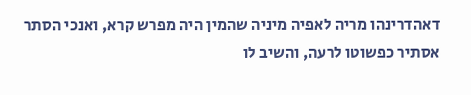דאהדרינהו מריה לאפיה מיניה שהמין היה מפרש קרא, ואנכי הסתר אסתיר כפשוטו לרעה, והשיב לו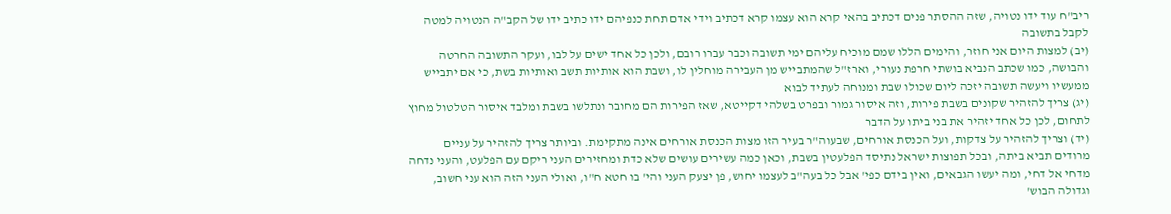ריב"ח עוד ידו נטויה, שזה ההסתר פנים דכתיב בהאי קרא הוא עצמו קרא דכתיב וידי אדם תחת כנפיהם ידו כתיב ידו של הקב"ה הנטויה למטה לקבל בתשובה
(יב) למצות היום אני חוזר, והימים הללו שמם מוכיח עליהם ימי תשובה וכבר עברו רובם, ולכן כל אחד ישים על לבו, ועקר התשובה החרטה והבושה, כמו שכתב הנביא בושתי חרפת נעורי, וארז"ל שהמתבייש מן העבירה מוחלין לו, ושבת הוא אותיות תשב ואותיות בשת, כי אם יתבייש ממעשיו ויעשה תשובה יזכה ליום שכולו שבת ומנוחה לעתיד לבוא
(יג) צריך להזהיר שקונים בשבת פירות, וזה איסור גמור ובפרט בשלהי דקייטא, שאז הפירות הם מחובר ונתלשו בשבת ומלבד איסור הטלטול מחוץ לתחום, לכן כל אחד יזהיר את בני ביתו על הדבר
(יד) וצריך להזהיר על צדקות, ועל הכנסת אורחים, שבעוה"ר בעיר הזו מצות הכנסת אורחים אינה מתקימת. וביותר צריך להזהיר על עניים מרודים תביא ביתה, ובכל תפוצות ישראל נתיסד הפלעטין בשבת, וכאן כמה עשירים עושים שלא כדת ומחזירים העני ריקם עם הפלעט, והעני נדחה מדחי אל דחי, ומה יעשו הגבאים, ואין בידם כפי' אבל כל בעה"ב לעצמו יחוש, פן יצעק העני והי' בו חטא ח"ו, ואולי העני הזה הוא עני חשוב, וגדולה הבוש'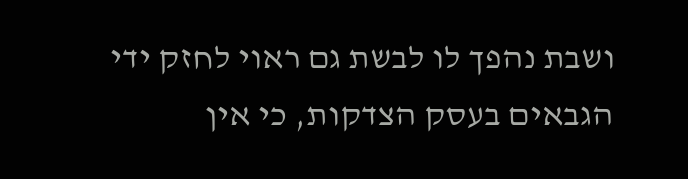ושבת נהפך לו לבשת גם ראוי לחזק ידי הגבאים בעסק הצדקות, כי אין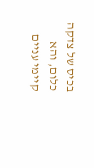בכיס של צדקה כלום, והא קיימי עניים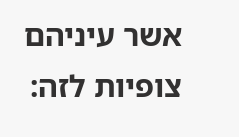אשר עיניהם צופיות לזה: